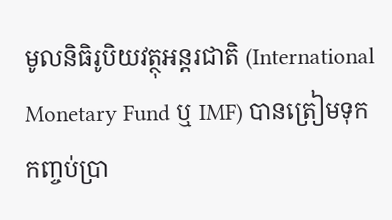មូលនិធិរូបិយវត្ថុអន្តរជាតិ (International Monetary Fund ឬ IMF) បានត្រៀមទុកកញ្ចប់ប្រា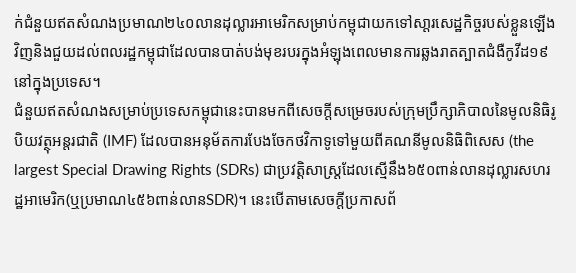ក់ជំនួយឥតសំណងប្រមាណ២៤០លានដុល្លារអាមេរិកសម្រាប់កម្ពុជាយកទៅសា្តរសេដ្ឋកិច្ចរបស់ខ្លួនឡើងវិញនិងជួយដល់ពលរដ្ឋកម្ពុជាដែលបានបាត់បង់មុខរបរក្នុងអំឡុងពេលមានការឆ្លងរាតត្បាតជំងឺកូវីដ១៩នៅក្នុងប្រទេស។
ជំនួយឥតសំណងសម្រាប់ប្រទេសកម្ពុជានេះបានមកពីសេចក្តីសម្រេចរបស់ក្រុមប្រឹក្សាភិបាលនៃមូលនិធិរូបិយវត្ថុអន្តរជាតិ (IMF) ដែលបានអនុម័តការបែងចែកថវិកាទូទៅមួយពីគណនីមូលនិធិពិសេស (the largest Special Drawing Rights (SDRs) ជាប្រវត្តិសាស្ត្រដែលស្មើនឹង៦៥០ពាន់លានដុល្លារសហរដ្ឋអាមេរិក(ឬប្រមាណ៤៥៦ពាន់លានSDR)។ នេះបើតាមសេចក្តីប្រកាសព័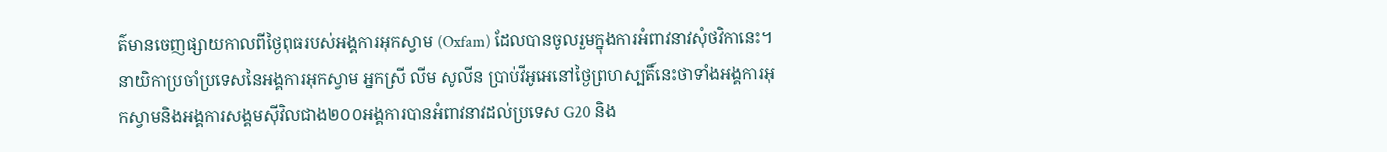ត៌មានចេញផ្សាយកាលពីថ្ងៃពុធរបស់អង្គការអុកស្វាម (Oxfam) ដែលបានចូលរួមក្នុងការអំពាវនាវសុំថវិកានេះ។
នាយិកាប្រចាំប្រទេសនៃអង្គការអុកស្វាម អ្នកស្រី លីម សូលីន ប្រាប់វីអូអេនៅថ្ងៃព្រហស្បតិ៍នេះថាទាំងអង្គការអុកស្វាមនិងអង្គការសង្គមស៊ីវិលជាង២០០អង្គការបានអំពាវនាវដល់ប្រទេស G20 និង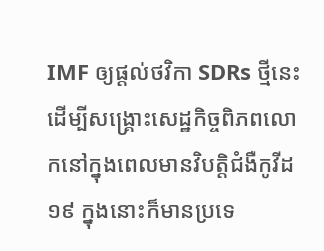IMF ឲ្យផ្តល់ថវិកា SDRs ថ្មីនេះដើម្បីសង្គ្រោះសេដ្ឋកិច្ចពិភពលោកនៅក្នុងពេលមានវិបត្តិជំងឺកូវីដ១៩ ក្នុងនោះក៏មានប្រទេ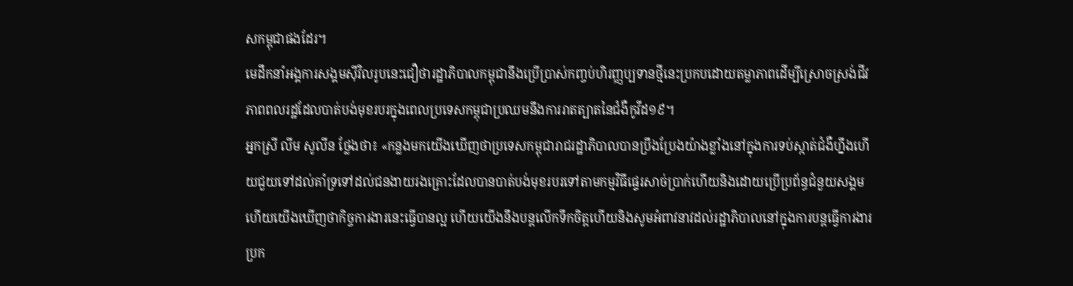សកម្ពុជាផងដែរ។
មេដឹកនាំអង្គការសង្គមស៊ីវិលរូបនេះជឿថារដ្ឋាភិបាលកម្ពុជានឹងប្រើប្រាស់កញ្ចប់ហិរញ្ញប្បទានថ្មីនេះប្រកបដោយតម្លាភាពដើម្បីស្រោចស្រង់ជីវភាពពលរដ្ឋដែលបាត់បង់មុខរបរក្នុងពេលប្រទេសកម្ពុជាប្រឈមនឹងការរាតត្បាតនៃជំងឺកូវីដ១៩។
អ្នកស្រី លីម សូលីន ថ្លែងថា៖ «កន្លងមកយើងឃើញថាប្រទេសកម្ពុជារាជរដ្ឋាភិបាលបានប្រឹងប្រែងយ៉ាងខ្លាំងនៅក្នុងការទប់ស្កាត់ជំងឺហ្នឹងហើយជួយទៅដល់គាំទ្រទៅដល់ជនងាយរងគ្រោះដែលបានបាត់បង់មុខរបរទៅតាមកម្មវិធីផ្ទេរសាច់ប្រាក់ហើយនិងដោយប្រើប្រព័ន្ធជំនួយសង្គមហើយយើងឃើញថាកិច្ចការងារនេះធ្វើបានល្អ ហើយយើងនឹងបន្តលើកទឹកចិត្តហើយនិងសូមអំពាវនាវដល់រដ្ឋាភិបាលនៅក្នុងការបន្តធ្វើការងារប្រក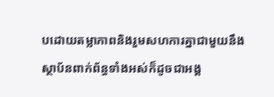បដោយតម្លាភាពនិងរួមសហការគ្នាជាមួយនឹងស្ថាប័នពាក់ព័ន្ធទាំងអស់ក៏ដូចជាអង្គ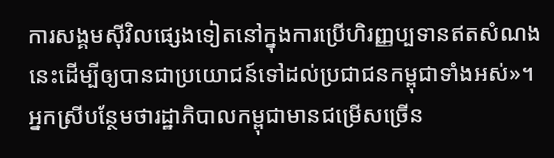ការសង្គមស៊ីវិលផ្សេងទៀតនៅក្នុងការប្រើហិរញ្ញប្បទានឥតសំណងនេះដើម្បីឲ្យបានជាប្រយោជន៍ទៅដល់ប្រជាជនកម្ពុជាទាំងអស់»។
អ្នកស្រីបន្ថែមថារដ្ឋាភិបាលកម្ពុជាមានជម្រើសច្រើន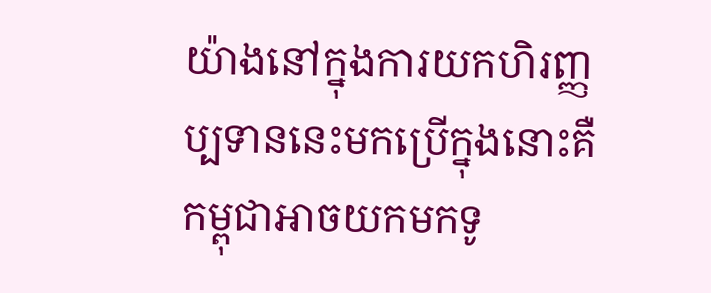យ៉ាងនៅក្នុងការយកហិរញ្ញប្បទាននេះមកប្រើក្នុងនោះគឺកម្ពុជាអាចយកមកទូ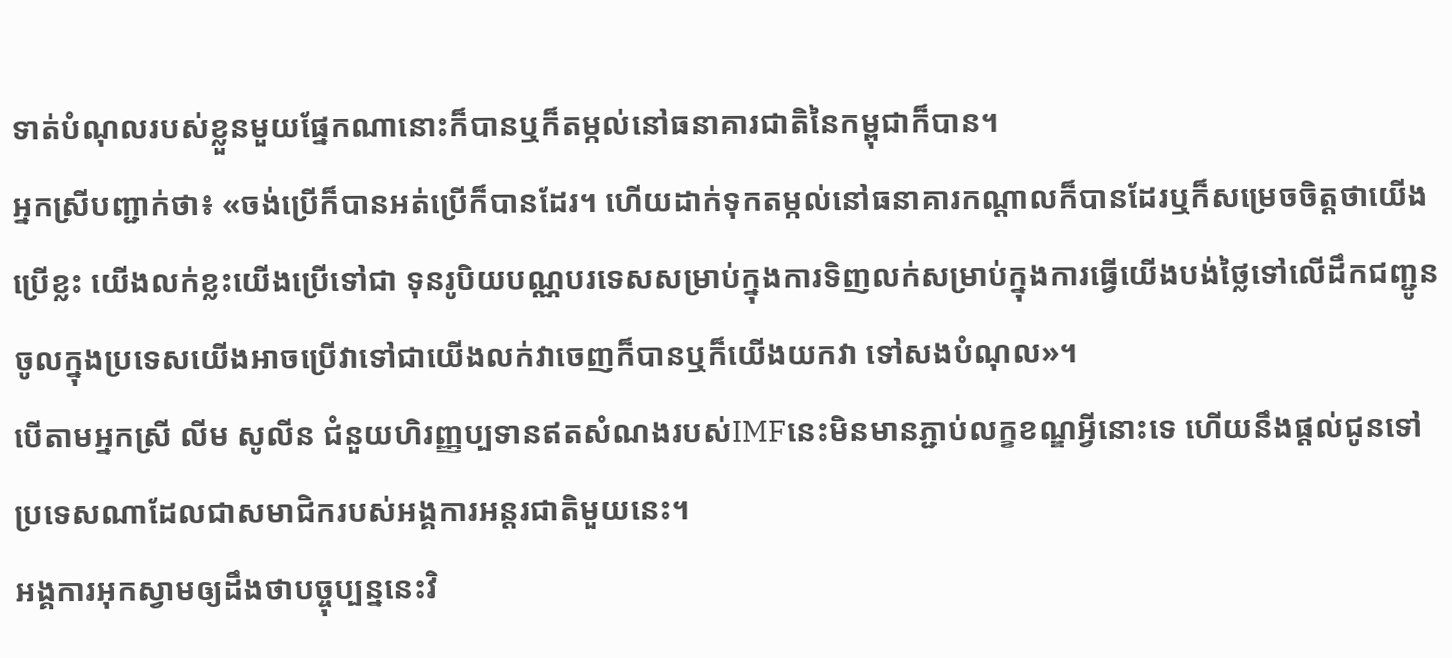ទាត់បំណុលរបស់ខ្លួនមួយផ្នែកណានោះក៏បានឬក៏តម្កល់នៅធនាគារជាតិនៃកម្ពុជាក៏បាន។
អ្នកស្រីបញ្ជាក់ថា៖ «ចង់ប្រើក៏បានអត់ប្រើក៏បានដែរ។ ហើយដាក់ទុកតម្កល់នៅធនាគារកណ្តាលក៏បានដែរឬក៏សម្រេចចិត្តថាយើងប្រើខ្លះ យើងលក់ខ្លះយើងប្រើទៅជា ទុនរូបិយបណ្ណបរទេសសម្រាប់ក្នុងការទិញលក់សម្រាប់ក្នុងការធ្វើយើងបង់ថ្លៃទៅលើដឹកជញ្ជូនចូលក្នុងប្រទេសយើងអាចប្រើវាទៅជាយើងលក់វាចេញក៏បានឬក៏យើងយកវា ទៅសងបំណុល»។
បើតាមអ្នកស្រី លីម សូលីន ជំនួយហិរញ្ញប្បទានឥតសំណងរបស់IMFនេះមិនមានភ្ជាប់លក្ខខណ្ឌអ្វីនោះទេ ហើយនឹងផ្តល់ជូនទៅប្រទេសណាដែលជាសមាជិករបស់អង្គការអន្តរជាតិមួយនេះ។
អង្គការអុកស្វាមឲ្យដឹងថាបច្ចុប្បន្ននេះវិ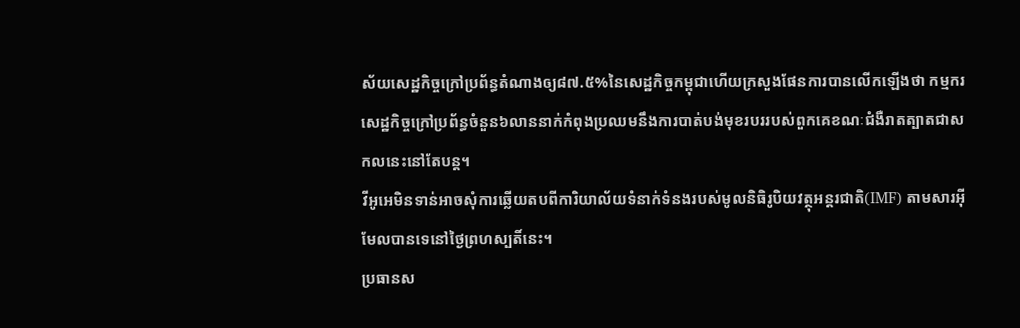ស័យសេដ្ឋកិច្ចក្រៅប្រព័ន្ធតំណាងឲ្យ៨៧.៥%នៃសេដ្ឋកិច្ចកម្ពុជាហើយក្រសួងផែនការបានលើកឡើងថា កម្មករសេដ្ឋកិច្ចក្រៅប្រព័ន្ធចំនួន៦លាននាក់កំពុងប្រឈមនឹងការបាត់បង់មុខរបររបស់ពួកគេខណៈជំងឺរាតត្បាតជាសកលនេះនៅតែបន្ត។
វីអូអេមិនទាន់អាចសុំការឆ្លើយតបពីការិយាល័យទំនាក់ទំនងរបស់មូលនិធិរូបិយវត្ថុអន្តរជាតិ(IMF) តាមសារអ៊ីមែលបានទេនៅថ្ងៃព្រហស្បតិ៍នេះ។
ប្រធានស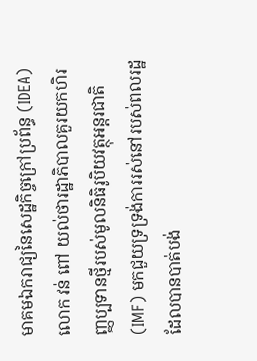មាគមឯករាជ្យនៃសេដ្ឋកិច្ចក្រៅប្រព័ន្ធ (IDEA) លោក វន់ ពៅ យល់ថារដ្ឋាភិបាលគួរយកហិរញ្ញប្បទានថ្មីរបស់មូលនិធិរូបិយវត្ថុអន្តរជាតិ (IMF) មកជួយទ្រទ្រង់ការរស់នៅរបស់ពលរដ្ឋដែលបានបាត់បង់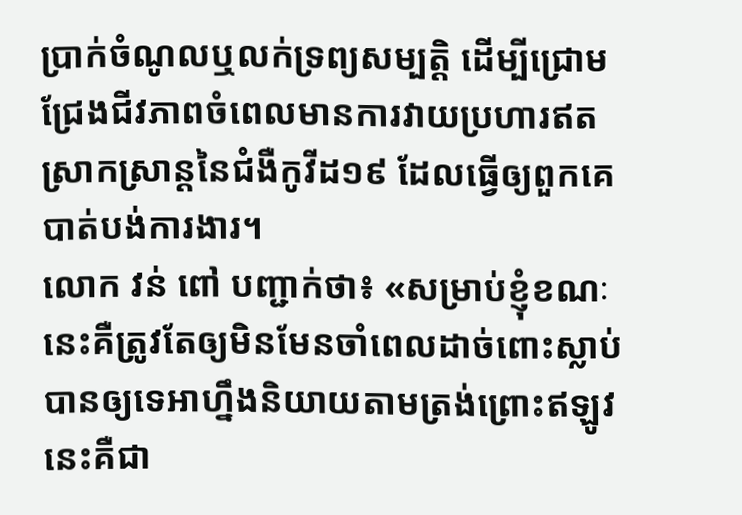ប្រាក់ចំណូលឬលក់ទ្រព្យសម្បត្តិ ដើម្បីជ្រោមជ្រែងជីវភាពចំពេលមានការវាយប្រហារឥតស្រាកស្រាន្តនៃជំងឺកូវីដ១៩ ដែលធ្វើឲ្យពួកគេបាត់បង់ការងារ។
លោក វន់ ពៅ បញ្ជាក់ថា៖ «សម្រាប់ខ្ញុំខណៈនេះគឺត្រូវតែឲ្យមិនមែនចាំពេលដាច់ពោះស្លាប់បានឲ្យទេអាហ្នឹងនិយាយតាមត្រង់ព្រោះឥឡូវនេះគឺជា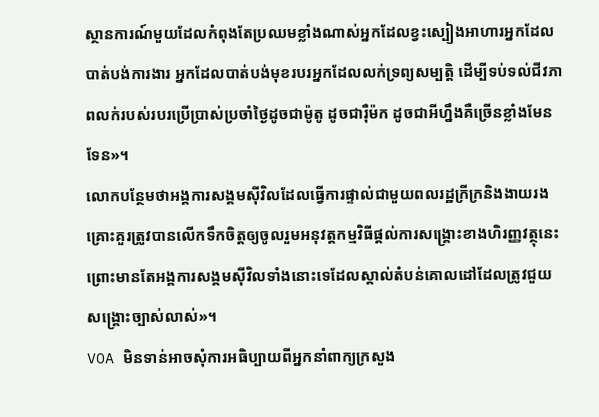ស្ថានការណ៍មួយដែលកំពុងតែប្រឈមខ្លាំងណាស់អ្នកដែលខ្វះស្បៀងអាហារអ្នកដែលបាត់បង់ការងារ អ្នកដែលបាត់បង់មុខរបរអ្នកដែលលក់ទ្រព្យសម្បតិ្ត ដើម្បីទប់ទល់ជីវភាពលក់របស់របរប្រើប្រាស់ប្រចាំថ្ងៃដូចជាម៉ូតូ ដូចជារ៉ឺម៉ក ដូចជាអីហ្នឹងគឺច្រើនខ្លាំងមែនទែន»។
លោកបន្ថែមថាអង្គការសង្គមស៊ីវិលដែលធ្វើការផ្ទាល់ជាមួយពលរដ្ឋក្រីក្រនិងងាយរងគ្រោះគួរត្រូវបានលើកទឹកចិត្តឲ្យចូលរួមអនុវត្តកម្មវិធីផ្តល់ការសង្គ្រោះខាងហិរញ្ញវត្ថុនេះព្រោះមានតែអង្គការសង្គមស៊ីវិលទាំងនោះទេដែលស្គាល់តំបន់គោលដៅដែលត្រូវជួយសង្គ្រោះច្បាស់លាស់»។
VOA មិនទាន់អាចសុំការអធិប្បាយពីអ្នកនាំពាក្យក្រសួង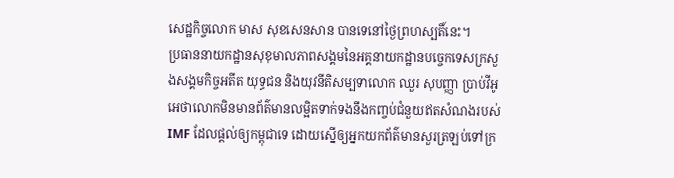សេដ្ឋកិច្ចលោក មាស សុខសេនសាន បានទេនៅថ្ងៃព្រហស្បតិ៍នេះ។
ប្រធាននាយកដ្ឋានសុខុមាលភាពសង្គមនៃអគ្គនាយកដ្ឋានបច្ចេកទេសក្រសួងសង្គមកិច្ចអតីត យុទ្ធជន និងយុវនីតិសម្បទាលោក ឈួរ សុបញ្ញា ប្រាប់វីអូអេថាលោកមិនមានព័ត៌មានលម្អិតទាក់ទងនឹងកញ្ចប់ជំនួយឥតសំណងរបស់ IMF ដែលផ្តល់ឲ្យកម្ពុជាទេ ដោយស្នើឲ្យអ្នកយកព័ត៌មានសួរត្រឡប់ទៅក្រ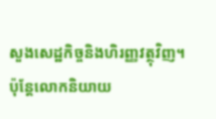សួងសេដ្ឋកិច្ចនិងហិរញ្ញវត្ថុវិញ។
ប៉ុន្តែលោកនិយាយ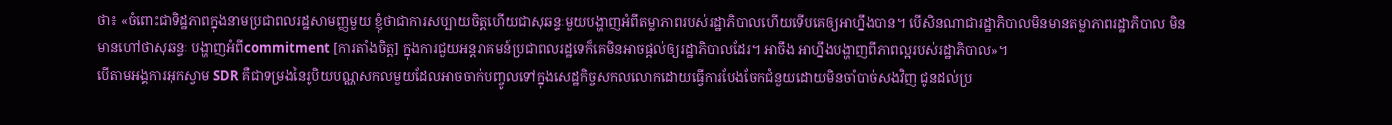ថា៖ «ចំពោះជាទិដ្ឋភាពក្នុងនាមប្រជាពលរដ្ឋសាមញ្ញមួយ ខ្ញុំថាជាការសប្បាយចិត្តហើយជាសុឆន្ទៈមួយបង្ហាញអំពីតម្លាភាពរបស់រដ្ឋាភិបាលហើយទើបគេឲ្យអាហ្នឹងបាន។ បើសិនណាជារដ្ឋាភិបាលមិនមានតម្លាភាពរដ្ឋាភិបាល មិនមានហៅថាសុឆន្ទៈ បង្ហាញអំពីcommitment [ការតាំងចិត្ត] ក្នុងការជួយអន្តរាគមន៍ប្រជាពលរដ្ឋទេក៏គេមិនអាចផ្តល់ឲ្យរដ្ឋាភិបាលដែរ។ អាចឹង អាហ្នឹងបង្ហាញពីភាពល្អរបស់រដ្ឋាភិបាល»។
បើតាមអង្គការអុកស្វាម SDR គឺជាទម្រងនៃរូបិយបណ្ណសកលមួយដែលអាចចាក់បញ្ចូលទៅក្នុងសេដ្ឋកិច្ចសកលលោកដោយធ្វើការបែងចែកជំនួយដោយមិនចាំបាច់សងវិញ ជូនដល់ប្រ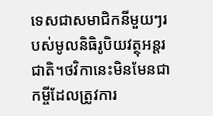ទេសជាសមាជិកនីមួយៗរបស់មូលនិធិរូបិយវត្ថុអន្តរជាតិ។ថវិកានេះមិនមែនជាកម្ចីដែលត្រូវការ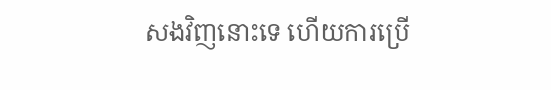សងវិញនោះទេ ហើយការប្រើ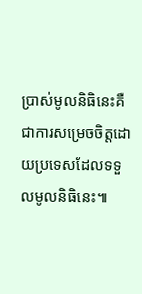ប្រាស់មូលនិធិនេះគឺជាការសម្រេចចិត្តដោយប្រទេសដែលទទួលមូលនិធិនេះ៕